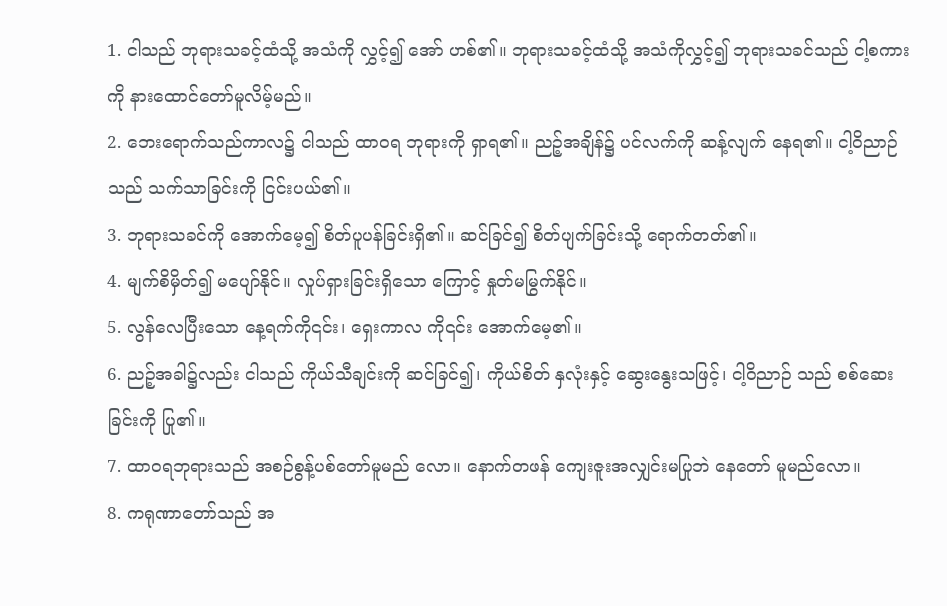1. ငါသည် ဘုရားသခင့်ထံသို့ အသံကို လွှင့်၍ အော် ဟစ်၏။ ဘုရားသခင့်ထံသို့ အသံကိုလွှင့်၍ ဘုရားသခင်သည် ငါ့စကားကို နားထောင်တော်မူလိမ့်မည်။
2. ဘေးရောက်သည်ကာလ၌ ငါသည် ထာဝရ ဘုရားကို ရှာရ၏။ ညဉ့်အချိန်၌ ပင်လက်ကို ဆန့်လျက် နေရ၏။ ငါ့ဝိညာဉ်သည် သက်သာခြင်းကို ငြင်းပယ်၏။
3. ဘုရားသခင်ကို အောက်မေ့၍ စိတ်ပူပန်ခြင်းရှိ၏။ ဆင်ခြင်၍ စိတ်ပျက်ခြင်းသို့ ရောက်တတ်၏။
4. မျက်စိမှိတ်၍ မပျော်နိုင်။ လှုပ်ရှားခြင်းရှိသော ကြောင့် နှုတ်မမြွက်နိုင်။
5. လွန်လေပြီးသော နေ့ရက်ကို၎င်း၊ ရှေးကာလ ကို၎င်း အောက်မေ့၏။
6. ညဉ့်အခါ၌လည်း ငါသည် ကိုယ်သီချင်းကို ဆင်ခြင်၍၊ ကိုယ်စိတ် နှလုံးနှင့် ဆွေးနွေးသဖြင့်၊ ငါ့ဝိညာဉ် သည် စစ်ဆေးခြင်းကို ပြု၏။
7. ထာဝရဘုရားသည် အစဉ်စွန့်ပစ်တော်မူမည် လော။ နောက်တဖန် ကျေးဇူးအလျှင်းမပြုဘဲ နေတော် မူမည်လော။
8. ကရုဏာတော်သည် အ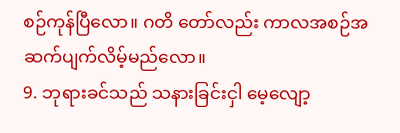စဉ်ကုန်ပြီလော။ ဂတိ တော်လည်း ကာလအစဉ်အဆက်ပျက်လိမ့်မည်လော။
9. ဘုရားခင်သည် သနားခြင်းငှါ မေ့လျော့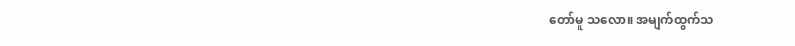တော်မူ သလော။ အမျက်ထွက်သ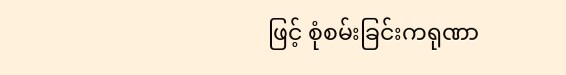ဖြင့် စုံစမ်းခြင်းကရုဏာ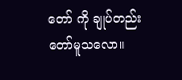တော် ကို ချုပ်တည်းတော်မူသလော။